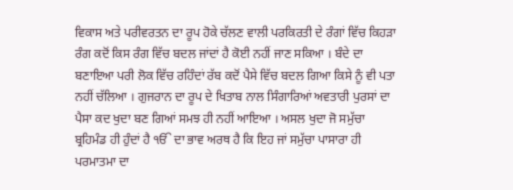ਵਿਕਾਸ ਅਤੇ ਪਰੀਵਰਤਨ ਦਾ ਰੂਪ ਹੋਕੇ ਚੱਲਣ ਵਾਲੀ ਪਰਕਿਰਤੀ ਦੇ ਰੰਗਾਂ ਵਿੱਚ ਕਿਹੜਾ ਰੰਗ ਕਦੋਂ ਕਿਸ ਰੰਗ ਵਿੱਚ ਬਦਲ ਜਾਂਦਾਂ ਹੈ ਕੋਈ ਨਹੀਂ ਜਾਣ ਸਕਿਆ । ਬੰਦੇ ਦਾ ਬਣਾਇਆ ਪਰੀ ਲੋਕ ਵਿੱਚ ਰਹਿੰਦਾਂ ਰੱਬ ਕਦੋਂ ਪੈਸੇ ਵਿੱਚ ਬਦਲ ਗਿਆ ਕਿਸੇ ਨੂੰ ਵੀ ਪਤਾ ਨਹੀਂ ਚੱਲਿਆ । ਗੁਜਰਾਨ ਦਾ ਰੂਪ ਦੇ ਖਿਤਾਬ ਨਾਲ ਸਿੰਗਾਰਿਆਂ ਅਵਤਾਰੀ ਪੁਰਸਾਂ ਦਾ ਪੈਸਾ ਕਦ ਖੁਦਾ ਬਣ ਗਿਆਂ ਸਮਝ ਹੀ ਨਹੀਂ ਆਇਆ । ਅਸਲ ਖੁਦਾ ਜੋ ਸਮੁੱਚਾ ਬ੍ਰਹਿਮੰਡ ਹੀ ਹੁੰਦਾਂ ਹੈ ੴ ਦਾ ਭਾਵ ਅਰਥ ਹੈ ਕਿ ਇਹ ਜਾਂ ਸਮੁੱਚਾ ਪਾਸਾਰਾ ਹੀ ਪਰਮਾਤਮਾ ਦਾ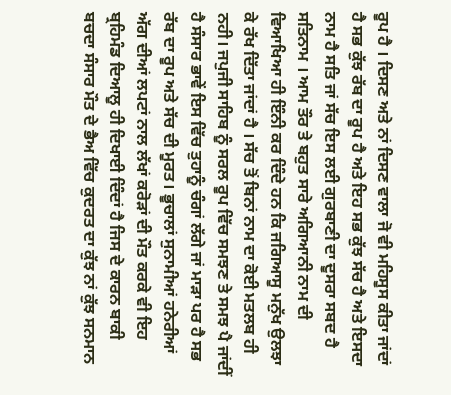ਰੂਪ ਹੈ । ਦਿਸਣ ਅਤੇ ਨਾਂ ਦਿਸਣ ਵਾਲਾ ਜੋ ਵੀ ਮਹਿਸੂਸ ਕੀਤਾ ਜਾਂਦਾਂ ਹੈ ਸਭ ਕੁੱਝ ਰੱਬ ਦਾ ਰੂਪ ਹੈ ਅਤੇ ਇਹ ਸਭ ਕੁੱਝ ਸੱਚ ਹੈ ਅਤੇ ਇਸਦਾ ਨਾਮ ਹੈ ਸਤਿ ਜਾਂ ਸੱਚ ਇਸ ਲਈ ਗੁਰਬਾਣੀ ਦਾ ਦੂਸਰਾ ਸਬਦ ਹੈ ਸਤਿਨਾਮ । ਆਮ ਤੌਰ ਤੇ ਬਹੁਤ ਸਾਰੇ ਅਗਿਆਨੀ ਨਾਮ ਦੀ ਵਿਆਖਿਆ ਹੀ ਇੰਨੀ ਕਰ ਦਿੰਦੇ ਹਨ ਕਿ ਜਗਿਆਸੂ ਮਨੁੱਖ ਉਲਝਾ ਕੇ ਰੱਖ ਦਿੱਤਾ ਜਾਂਦਾਂ ਹੈ । ਸੱਚ ਤੋਂ ਬਿਨਾਂ ਨਾਮ ਦਾ ਕੋਈ ਮਤਲਬ ਹੀ ਨਹੀ। ਜਪੁਜੀ ਸਾਹਿਬ ਨੂੰ ਸਰਲ ਰੂਪ ਵਿੱਚ ਸਮਝਣ ਤੇ ਸਮਝ ਪੈ ਜਾਂਦੀਂ ਹੈ ਸੰਸਾਰ ਭਾਵੇਂ ਇਸ ਵਿੱਚ ਤੁਹਾਨੂੰ ਚੰਗਾਂ ਲੱਗੇ ਜਾਂ ਮਾੜਾ ਪਰ ਹੈ ਸਭ ਰੱਬ ਦਾ ਰੂਪ ਅਤੇ ਸੱਚ ਦੀ ਮੂਰਤ। ਭੂਚਾਲਾਂ ਸੁਨਾਮੀਆਂ ਹਨੇਰੀਆਂ ਅੱਗ ਦੀਆਂ ਲਪਟਾਂ ਨਾਲ ਲੱਖਾਂ ਕਰੋੜਾਂ ਦੀ ਮੌਤ ਕਰਕੇ ਵੀ ਇਹ ਬ੍ਰਹਿਮੰਡ ਦਿਆਲੂ ਹੀ ਦਿਖਾਈ ਦਿੰਦਾਂ ਹੈ ਜਿਸ ਦੇ ਕਾਰਨ ਬਾਕੀ ਬਚਦਾ ਸੰਸਾਰ ਮੌਤ ਦੇ ਭੈਅ ਵਿੱਚ ਕੁਦਰਤ ਦਾ ਕੁੱਝ ਨਾਂ ਕੁੱਝ ਸਨਮਾਨ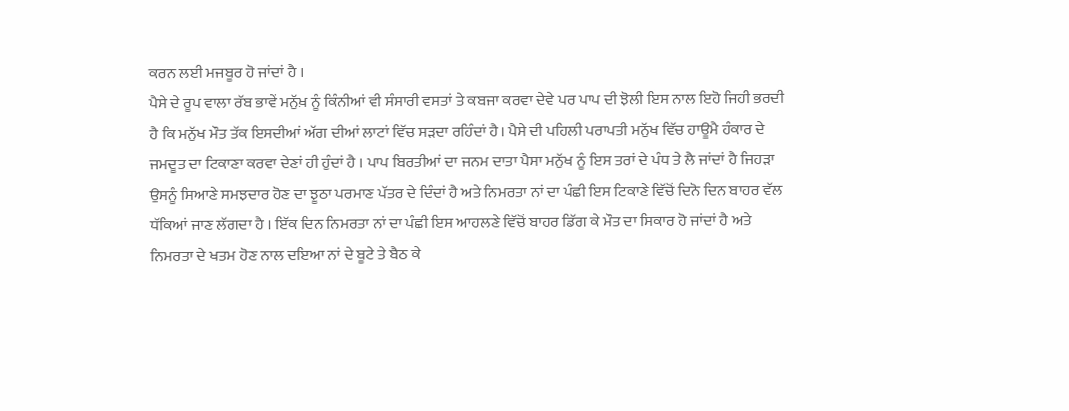ਕਰਨ ਲਈ ਮਜਬੂਰ ਹੋ ਜਾਂਦਾਂ ਹੈ ।
ਪੈਸੇ ਦੇ ਰੂਪ ਵਾਲਾ ਰੱਬ ਭਾਵੇਂ ਮਨੁੱਖ਼ ਨੂੰ ਕਿੰਨੀਆਂ ਵੀ ਸੰਸਾਰੀ ਵਸਤਾਂ ਤੇ ਕਬਜਾ ਕਰਵਾ ਦੇਵੇ ਪਰ ਪਾਪ ਦੀ ਝੋਲੀ ਇਸ ਨਾਲ ਇਹੋ ਜਿਹੀ ਭਰਦੀ ਹੈ ਕਿ ਮਨੁੱਖ ਮੌਤ ਤੱਕ ਇਸਦੀਆਂ ਅੱਗ ਦੀਆਂ ਲਾਟਾਂ ਵਿੱਚ ਸੜਦਾ ਰਹਿੰਦਾਂ ਹੈ। ਪੈਸੇ ਦੀ ਪਹਿਲੀ ਪਰਾਪਤੀ ਮਨੁੱਖ ਵਿੱਚ ਹਾਊਮੈ ਹੰਕਾਰ ਦੇ ਜਮਦੂਤ ਦਾ ਟਿਕਾਣਾ ਕਰਵਾ ਦੇਣਾਂ ਹੀ ਹੁੰਦਾਂ ਹੈ । ਪਾਪ ਬਿਰਤੀਆਂ ਦਾ ਜਨਮ ਦਾਤਾ ਪੈਸਾ ਮਨੁੱਖ ਨੂੰ ਇਸ ਤਰਾਂ ਦੇ ਪੰਧ ਤੇ ਲੈ ਜਾਂਦਾਂ ਹੈ ਜਿਹੜਾ ਉਸਨੂੰ ਸਿਆਣੇ ਸਮਝਦਾਰ ਹੋਣ ਦਾ ਝੂਠਾ ਪਰਮਾਣ ਪੱਤਰ ਦੇ ਦਿੰਦਾਂ ਹੈ ਅਤੇ ਨਿਮਰਤਾ ਨਾਂ ਦਾ ਪੰਛੀ ਇਸ ਟਿਕਾਣੇ ਵਿੱਚੋਂ ਦਿਨੋ ਦਿਨ ਬਾਹਰ ਵੱਲ ਧੱਕਿਆਂ ਜਾਣ ਲੱਗਦਾ ਹੈ । ਇੱਕ ਦਿਨ ਨਿਮਰਤਾ ਨਾਂ ਦਾ ਪੰਛੀ ਇਸ ਆਹਲਣੇ ਵਿੱਚੋਂ ਬਾਹਰ ਡਿੱਗ ਕੇ ਮੌਤ ਦਾ ਸਿਕਾਰ ਹੋ ਜਾਂਦਾਂ ਹੈ ਅਤੇ ਨਿਮਰਤਾ ਦੇ ਖਤਮ ਹੋਣ ਨਾਲ ਦਇਆ ਨਾਂ ਦੇ ਬੂਟੇ ਤੇ ਬੈਠ ਕੇ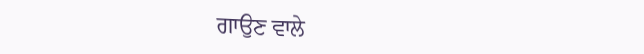ਗਾਉਣ ਵਾਲੇ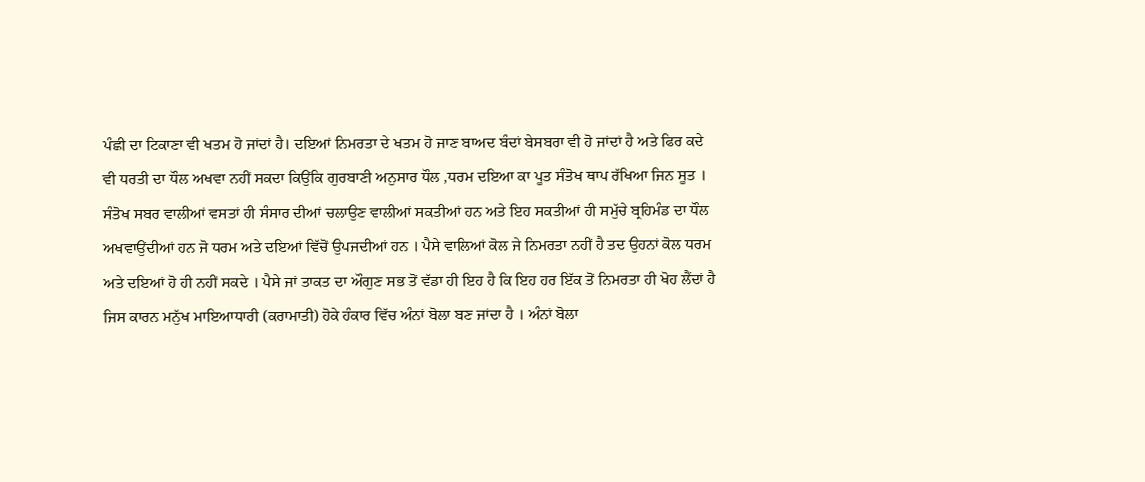ਪੰਛੀ ਦਾ ਟਿਕਾਣਾ ਵੀ ਖਤਮ ਹੋ ਜਾਂਦਾਂ ਹੈ। ਦਇਆਂ ਨਿਮਰਤਾ ਦੇ ਖਤਮ ਹੋ ਜਾਣ ਬਾਅਦ ਬੰਦਾਂ ਬੇਸਬਰਾ ਵੀ ਹੋ ਜਾਂਦਾਂ ਹੈ ਅਤੇ ਫਿਰ ਕਦੇ ਵੀ ਧਰਤੀ ਦਾ ਧੌਲ ਅਖਵਾ ਨਹੀਂ ਸਕਦਾ ਕਿਉਂਕਿ ਗੁਰਬਾਣੀ ਅਨੁਸਾਰ ਧੌਲ ,ਧਰਮ ਦਇਆ ਕਾ ਪੂਤ ਸੰਤੋਖ ਥਾਪ ਰੱਖਿਆ ਜਿਨ ਸੂਤ । ਸੰਤੋਖ ਸਬਰ ਵਾਲੀਆਂ ਵਸਤਾਂ ਹੀ ਸੰਸਾਰ ਦੀਆਂ ਚਲਾਉਣ ਵਾਲੀਆਂ ਸਕਤੀਆਂ ਹਨ ਅਤੇ ਇਹ ਸਕਤੀਆਂ ਹੀ ਸਮੁੱਚੇ ਬ੍ਰਹਿਮੰਡ ਦਾ ਧੌਲ ਅਖਵਾਉਂਦੀਆਂ ਹਨ ਜੋ ਧਰਮ ਅਤੇ ਦਇਆਂ ਵਿੱਚੋਂ ਉਪਜਦੀਆਂ ਹਨ । ਪੈਸੇ ਵਾਲਿਆਂ ਕੋਲ ਜੇ ਨਿਮਰਤਾ ਨਹੀਂ ਹੈ ਤਦ ਉਹਨਾਂ ਕੋਲ ਧਰਮ ਅਤੇ ਦਇਆਂ ਹੋ ਹੀ ਨਹੀਂ ਸਕਦੇ । ਪੈਸੇ ਜਾਂ ਤਾਕਤ ਦਾ ਔਗੁਣ ਸਭ ਤੋਂ ਵੱਡਾ ਹੀ ਇਹ ਹੈ ਕਿ ਇਹ ਹਰ ਇੱਕ ਤੋਂ ਨਿਮਰਤਾ ਹੀ ਖੋਹ ਲੈਂਦਾਂ ਹੈ ਜਿਸ ਕਾਰਨ ਮਨੁੱਖ ਮਾਇਆਧਾਰੀ (ਕਰਾਮਾਤੀ) ਹੋਕੇ ਹੰਕਾਰ ਵਿੱਚ ਅੰਨਾਂ ਬੋਲਾ ਬਣ ਜਾਂਦਾ ਹੈ । ਅੰਨਾਂ ਬੋਲਾ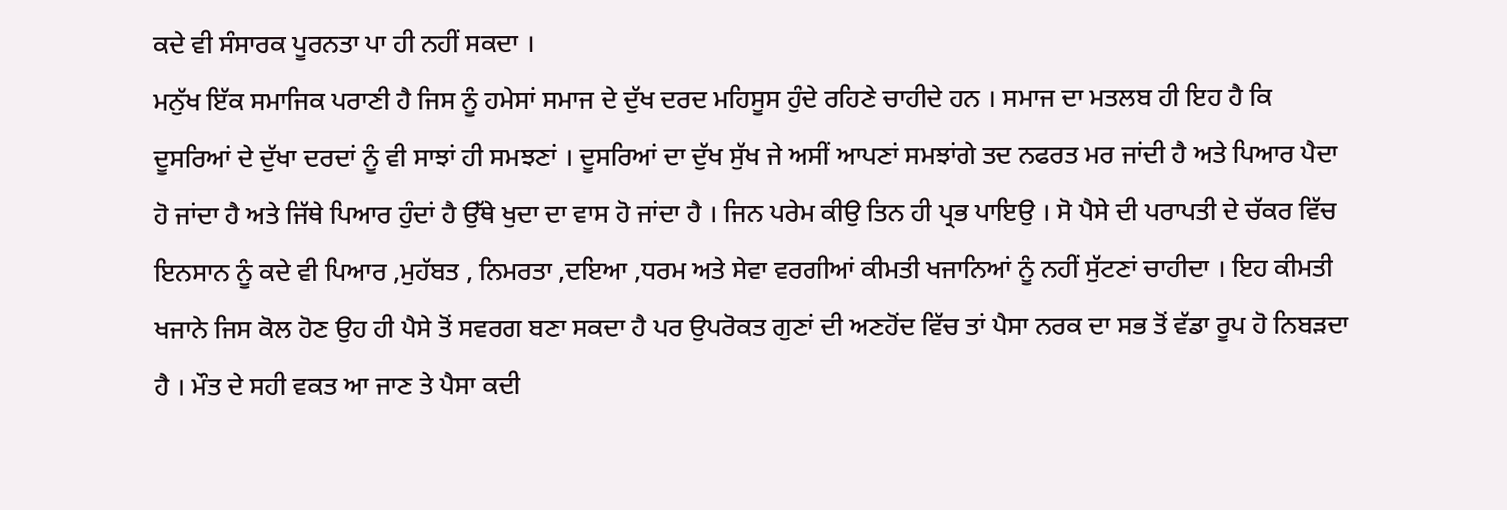ਕਦੇ ਵੀ ਸੰਸਾਰਕ ਪੂਰਨਤਾ ਪਾ ਹੀ ਨਹੀਂ ਸਕਦਾ ।
ਮਨੁੱਖ ਇੱਕ ਸਮਾਜਿਕ ਪਰਾਣੀ ਹੈ ਜਿਸ ਨੂੰ ਹਮੇਸਾਂ ਸਮਾਜ ਦੇ ਦੁੱਖ ਦਰਦ ਮਹਿਸੂਸ ਹੁੰਦੇ ਰਹਿਣੇ ਚਾਹੀਦੇ ਹਨ । ਸਮਾਜ ਦਾ ਮਤਲਬ ਹੀ ਇਹ ਹੈ ਕਿ ਦੂਸਰਿਆਂ ਦੇ ਦੁੱਖਾ ਦਰਦਾਂ ਨੂੰ ਵੀ ਸਾਝਾਂ ਹੀ ਸਮਝਣਾਂ । ਦੂਸਰਿਆਂ ਦਾ ਦੁੱਖ ਸੁੱਖ ਜੇ ਅਸੀਂ ਆਪਣਾਂ ਸਮਝਾਂਗੇ ਤਦ ਨਫਰਤ ਮਰ ਜਾਂਦੀ ਹੈ ਅਤੇ ਪਿਆਰ ਪੈਦਾ ਹੋ ਜਾਂਦਾ ਹੈ ਅਤੇ ਜਿੱਥੇ ਪਿਆਰ ਹੁੰਦਾਂ ਹੈ ਉੱਥੇ ਖੁਦਾ ਦਾ ਵਾਸ ਹੋ ਜਾਂਦਾ ਹੈ । ਜਿਨ ਪਰੇਮ ਕੀਉ ਤਿਨ ਹੀ ਪ੍ਰਭ ਪਾਇਉ । ਸੋ ਪੈਸੇ ਦੀ ਪਰਾਪਤੀ ਦੇ ਚੱਕਰ ਵਿੱਚ ਇਨਸਾਨ ਨੂੰ ਕਦੇ ਵੀ ਪਿਆਰ ,ਮੁਹੱਬਤ , ਨਿਮਰਤਾ ,ਦਇਆ ,ਧਰਮ ਅਤੇ ਸੇਵਾ ਵਰਗੀਆਂ ਕੀਮਤੀ ਖਜਾਨਿਆਂ ਨੂੰ ਨਹੀਂ ਸੁੱਟਣਾਂ ਚਾਹੀਦਾ । ਇਹ ਕੀਮਤੀ ਖਜਾਨੇ ਜਿਸ ਕੋਲ ਹੋਣ ਉਹ ਹੀ ਪੈਸੇ ਤੋਂ ਸਵਰਗ ਬਣਾ ਸਕਦਾ ਹੈ ਪਰ ਉਪਰੋਕਤ ਗੁਣਾਂ ਦੀ ਅਣਹੋਂਦ ਵਿੱਚ ਤਾਂ ਪੈਸਾ ਨਰਕ ਦਾ ਸਭ ਤੋਂ ਵੱਡਾ ਰੂਪ ਹੋ ਨਿਬੜਦਾ ਹੈ । ਮੌਤ ਦੇ ਸਹੀ ਵਕਤ ਆ ਜਾਣ ਤੇ ਪੈਸਾ ਕਦੀ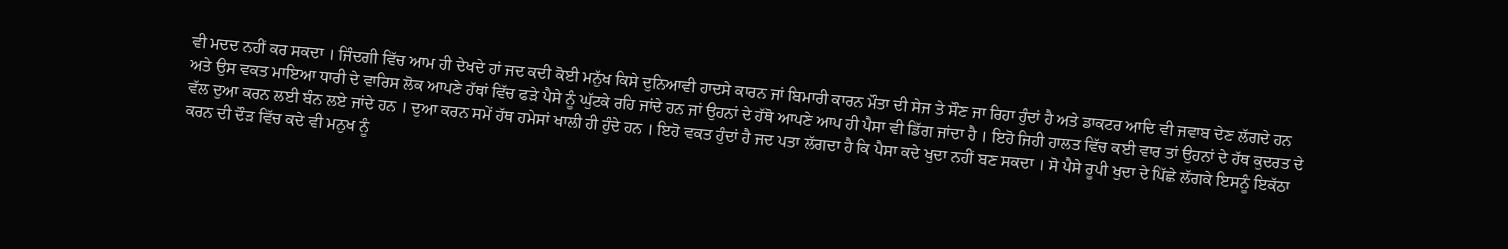ਵੀ ਮਦਦ ਨਹੀਂ ਕਰ ਸਕਦਾ । ਜਿੰਦਗੀ ਵਿੱਚ ਆਮ ਹੀ ਦੇਖਦੇ ਹਾਂ ਜਦ ਕਦੀ ਕੋਈ ਮਨੁੱਖ ਕਿਸੇ ਦੁਨਿਆਵੀ ਹਾਦਸੇ ਕਾਰਨ ਜਾਂ ਬਿਮਾਰੀ ਕਾਰਨ ਮੌਤਾ ਦੀ ਸੇਜ ਤੇ ਸੌਣ ਜਾ ਰਿਹਾ ਹੁੰਦਾਂ ਹੈ ਅਤੇ ਡਾਕਟਰ ਆਦਿ ਵੀ ਜਵਾਬ ਦੇਣ ਲੱਗਦੇ ਹਨ ਅਤੇ ਉਸ ਵਕਤ ਮਾਇਆ ਧਾਰੀ ਦੇ ਵਾਰਿਸ ਲੋਕ ਆਪਣੇ ਹੱਥਾਂ ਵਿੱਚ ਫੜੇ ਪੈਸੇ ਨੂੰ ਘੁੱਟਕੇ ਰਹਿ ਜਾਂਦੇ ਹਨ ਜਾਂ ਉਹਨਾਂ ਦੇ ਹੱਥੋ ਆਪਣੇ ਆਪ ਹੀ ਪੈਸਾ ਵੀ ਡਿੱਗ ਜਾਂਦਾ ਹੈ । ਇਹੋ ਜਿਹੀ ਹਾਲਤ ਵਿੱਚ ਕਈ ਵਾਰ ਤਾਂ ਉਹਨਾਂ ਦੇ ਹੱਥ ਕੁਦਰਤ ਦੇ ਵੱਲ ਦੁਆ ਕਰਨ ਲਈ ਬੰਨ ਲਏ ਜਾਂਦੇ ਹਨ । ਦੁਆ ਕਰਨ ਸਮੇਂ ਹੱਥ ਹਮੇਸਾਂ ਖਾਲੀ ਹੀ ਹੁੰਦੇ ਹਨ । ਇਹੋ ਵਕਤ ਹੁੰਦਾਂ ਹੈ ਜਦ ਪਤਾ ਲੱਗਦਾ ਹੈ ਕਿ ਪੈਸਾ ਕਦੇ ਖੁਦਾ ਨਹੀਂ ਬਣ ਸਕਦਾ । ਸੋ ਪੈਸੇ ਰੂਪੀ ਖੁਦਾ ਦੇ ਪਿੱਛੇ ਲੱਗਕੇ ਇਸਨੂੰ ਇਕੱਠਾ ਕਰਨ ਦੀ ਦੌੜ ਵਿੱਚ ਕਦੇ ਵੀ ਮਨੁਖ ਨੂੰ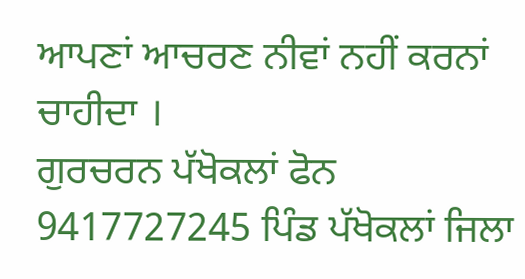ਆਪਣਾਂ ਆਚਰਣ ਨੀਵਾਂ ਨਹੀਂ ਕਰਨਾਂ ਚਾਹੀਦਾ ।
ਗੁਰਚਰਨ ਪੱਖੋਕਲਾਂ ਫੋਨ 9417727245 ਪਿੰਡ ਪੱਖੋਕਲਾਂ ਜਿਲਾ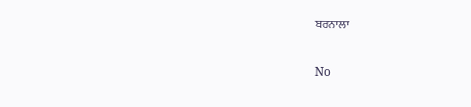ਬਰਨਾਲਾ

No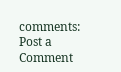comments:
Post a Comment